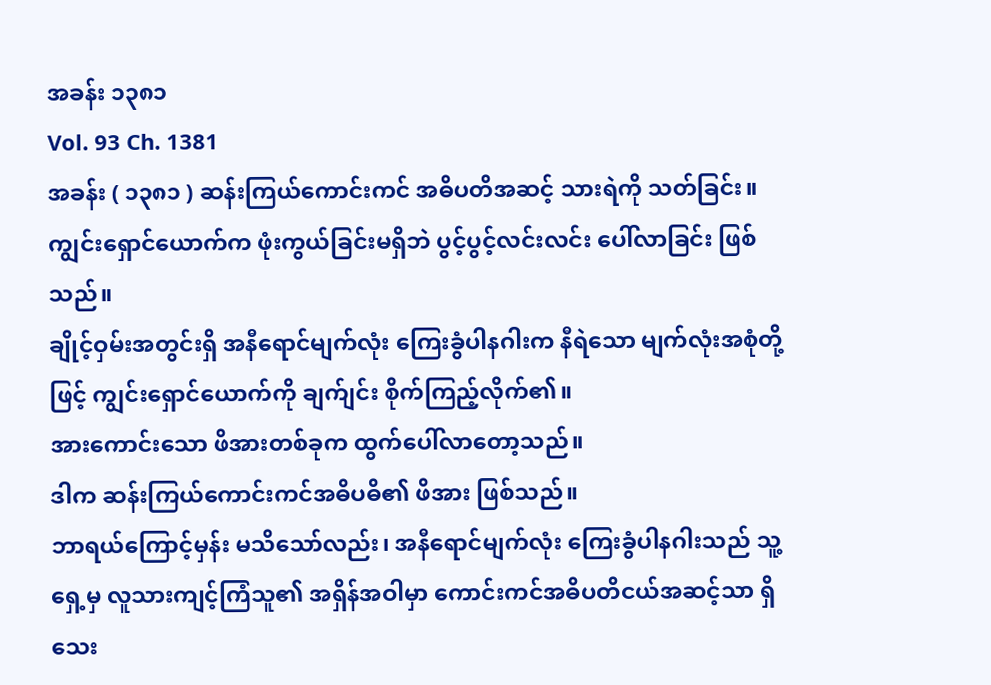အခန်း ၁၃၈၁
Vol. 93 Ch. 1381
အခန်း ( ၁၃၈၁ ) ဆန်းကြယ်ကောင်းကင် အဓိပတိအဆင့် သားရဲကို သတ်ခြင်း။
ကျွင်းရှောင်ယောက်က ဖုံးကွယ်ခြင်းမရှိဘဲ ပွင့်ပွင့်လင်းလင်း ပေါ်လာခြင်း ဖြစ်သည်။
ချိုင့်ဝှမ်းအတွင်းရှိ အနီရောင်မျက်လုံး ကြေးခွံပါနဂါးက နီရဲသော မျက်လုံးအစုံတို့ဖြင့် ကျွင်းရှောင်ယောက်ကို ချက်ျင်း စိုက်ကြည့်လိုက်၏။
အားကောင်းသော ဖိအားတစ်ခုက ထွက်ပေါ်လာတော့သည်။
ဒါက ဆန်းကြယ်ကောင်းကင်အဓိပဓိ၏ ဖိအား ဖြစ်သည်။
ဘာရယ်ကြောင့်မှန်း မသိသော်လည်း၊ အနီရောင်မျက်လုံး ကြေးခွံပါနဂါးသည် သူ့ရှေ့မှ လူသားကျင့်ကြံသူ၏ အရှိန်အဝါမှာ ကောင်းကင်အဓိပတိငယ်အဆင့်သာ ရှိသေး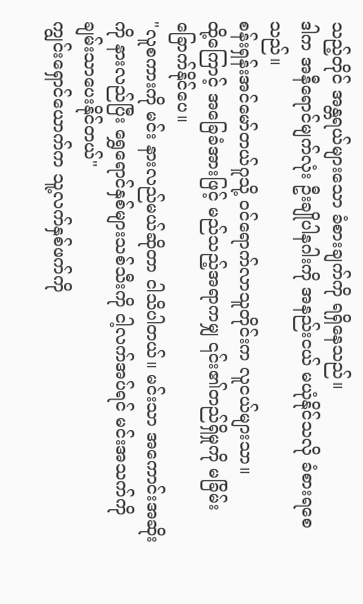သည့်တိုင် အန္တရယ်များသော ခံစားချက်ကို ရရှိနေသည်။
ဒါက အနီရောင်မျက်လုံး ဦးချိုပါနဂါးကို အနည်းငယ် မယုံနိုင်သလို ခံစားရစေသည်။
စန်းရှန်းအင်မော်တယ်ဂူသို့ ဝင်ရောက်လာသူတိုင်းက လူငယ်များသာ။
ထို့ကြောင့် အခြေခံအားဖြင့် မည်သည့်အရာကမျှ ၎င်း၏တည်ရှိမှုကို မခြိမ်းခြောက်နိုင်ပေ။
"လူစကားကို မင်း နားလည်မယ်ဆိုတာ ငါသိပါတယ်။ မင်းသာ အကောင်းအဆိုးကို နားလည်ပြီး ရွှေရောင်နှစ်များသစ်သီးကို ငါ့လက်အပ်ရင် မင်းအသက်ကို ချမ်းသာပေးနိုင်တယ်"
ကျွင်းရှောင်ယောက်က သူ့လက်နှစ်ဖက်ကို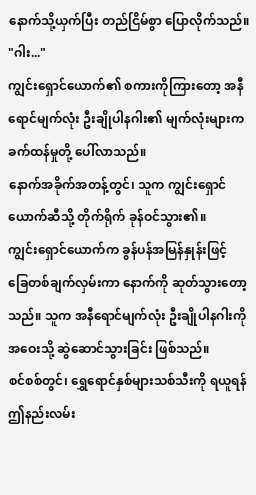နောက်သို့ယှက်ပြီး တည်ငြိမ်စွာ ပြောလိုက်သည်။
"ဂါး..."
ကျွင်းရှောင်ယောက်၏ စကားကိုကြားတော့ အနီရောင်မျက်လုံး ဦးချိုပါနဂါး၏ မျက်လုံးများက ခက်ထန်မှုတို့ ပေါ်လာသည်။
နောက်အခိုက်အတန့်တွင်၊ သူက ကျွင်းရှောင်ယောက်ဆီသို့ တိုက်ရိုက် ခုန်ဝင်သွား၏။
ကျွင်းရှောင်ယောက်က ခွန်ပန်အမြန်နှုန်းဖြင့် ခြေတစ်ချက်လှမ်းကာ နောက်ကို ဆုတ်သွားတော့သည်။ သူက အနီရောင်မျက်လုံး ဦးချိုပါနဂါးကို အဝေးသို့ ဆွဲဆောင်သွားခြင်း ဖြစ်သည်။
စင်စစ်တွင်၊ ရွှေရောင်နှစ်များသစ်သီးကို ရယူရန် ဤနည်းလမ်း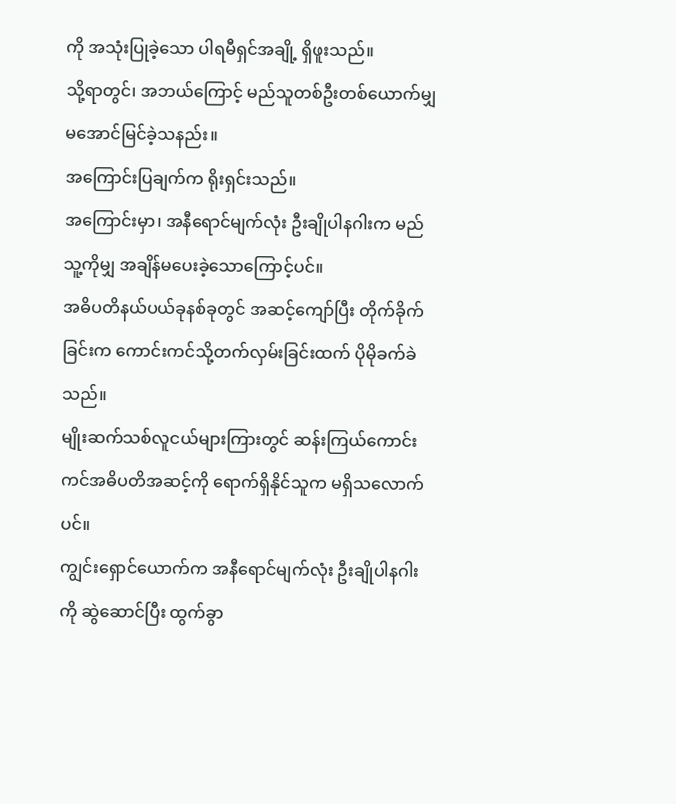ကို အသုံးပြုခဲ့သော ပါရမီရှင်အချို့ ရှိဖူးသည်။
သို့ရာတွင်၊ အဘယ်ကြောင့် မည်သူတစ်ဦးတစ်ယောက်မျှ မအောင်မြင်ခဲ့သနည်း။
အကြောင်းပြချက်က ရိုးရှင်းသည်။
အကြောင်းမှာ၊ အနီရောင်မျက်လုံး ဦးချိုပါနဂါးက မည်သူ့ကိုမျှ အချိန်မပေးခဲ့သောကြောင့်ပင်။
အဓိပတိနယ်ပယ်ခုနစ်ခုတွင် အဆင့်ကျော်ပြီး တိုက်ခိုက်ခြင်းက ကောင်းကင်သို့တက်လှမ်းခြင်းထက် ပိုမိုခက်ခဲသည်။
မျိုးဆက်သစ်လူငယ်များကြားတွင် ဆန်းကြယ်ကောင်းကင်အဓိပတိအဆင့်ကို ရောက်ရှိနိုင်သူက မရှိသလောက်ပင်။
ကျွင်းရှောင်ယောက်က အနီရောင်မျက်လုံး ဦးချိုပါနဂါးကို ဆွဲဆောင်ပြီး ထွက်ခွာ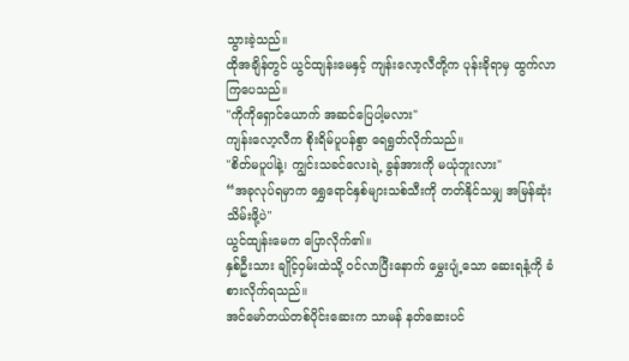သွားခဲ့သည်။
ထိုအချိန်တွင် ယွင်ထျန်းမေနှင့် ကျန်းလော့လီတို့က ပုန်းခိုရာမှ ထွက်လာကြပေသည်။
"ကိုကိုရှောင်ယောက် အဆင်ပြေပါ့မလား"
ကျန်းလော့လီက စိုးရိမ်ပူပန်စွာ ရေရွတ်လိုက်သည်။
"စိတ်မပူပါနဲ့၊ ကျွင်းသခင်လေးရဲ့ ခွန်အားကို မယုံဘူးလား"
“အခုလုပ်ရမှာက ရွှေရောင်နှစ်များသစ်သီးကို တတ်နိုင်သမျှ အမြန်ဆုံး သိမ်းဖို့ပဲ"
ယွင်ထျန်းမေက ပြောလိုက်၏။
နှစ်ဦးသား ချိုင့်ဝှမ်းထဲသို့ ဝင်လာပြီးနောက် မွှေးပျံ့သော ဆေးရနံ့ကို ခံစားလိုက်ရသည်။
အင်မော်တယ်တစ်ပိုင်းဆေးက သာမန် နတ်ဆေးပင်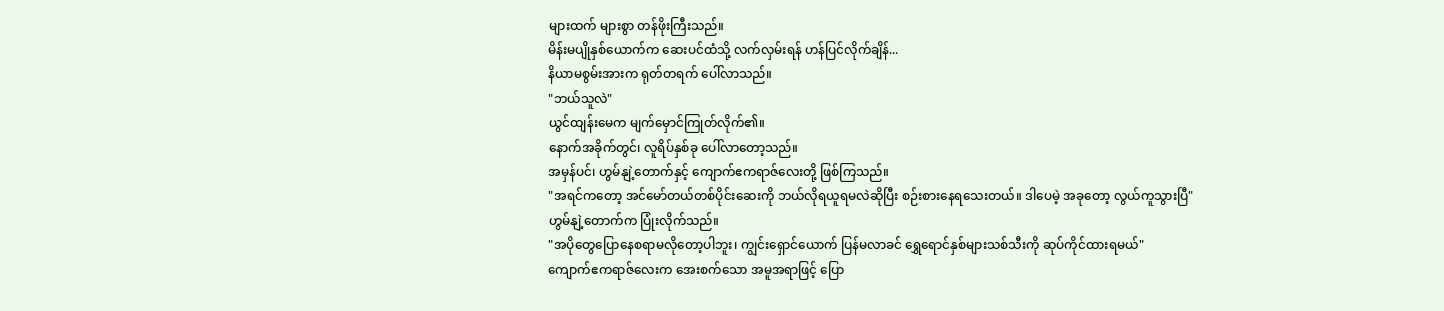များထက် များစွာ တန်ဖိုးကြီးသည်။
မိန်းမပျိုနှစ်ယောက်က ဆေးပင်ထံသို့ လက်လှမ်းရန် ဟန်ပြင်လိုက်ချိန်...
နိယာမစွမ်းအားက ရုတ်တရက် ပေါ်လာသည်။
"ဘယ်သူလဲ"
ယွင်ထျန်းမေက မျက်မှောင်ကြုတ်လိုက်၏။
နောက်အခိုက်တွင်၊ လူရိပ်နှစ်ခု ပေါ်လာတော့သည်။
အမှန်ပင်၊ ဟွမ်နျဲ့တောက်နှင့် ကျောက်ဧကရာဇ်လေးတို့ ဖြစ်ကြသည်။
"အရင်ကတော့ အင်မော်တယ်တစ်ပိုင်းဆေးကို ဘယ်လိုရယူရမလဲဆိုပြီး စဉ်းစားနေရသေးတယ်။ ဒါပေမဲ့ အခုတော့ လွယ်ကူသွားပြီ"
ဟွမ်နျဲ့တောက်က ပြုံးလိုက်သည်။
"အပိုတွေပြောနေစရာမလိုတော့ပါဘူး၊ ကျွင်းရှောင်ယောက် ပြန်မလာခင် ရွှေရောင်နှစ်များသစ်သီးကို ဆုပ်ကိုင်ထားရမယ်"
ကျောက်ဧကရာဇ်လေးက အေးစက်သော အမူအရာဖြင့် ပြော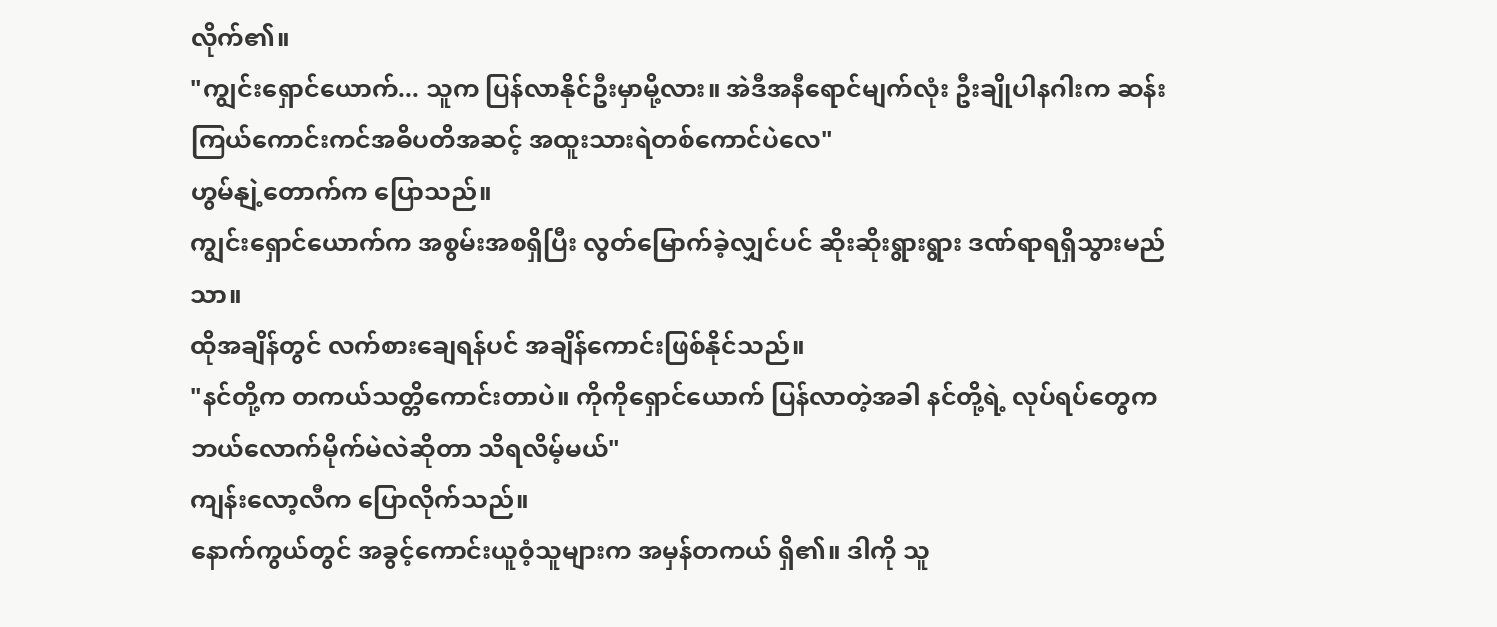လိုက်၏။
"ကျွင်းရှောင်ယောက်... သူက ပြန်လာနိုင်ဦးမှာမို့လား။ အဲဒီအနီရောင်မျက်လုံး ဦးချိုပါနဂါးက ဆန်းကြယ်ကောင်းကင်အဓိပတိအဆင့် အထူးသားရဲတစ်ကောင်ပဲလေ"
ဟွမ်နျဲ့တောက်က ပြောသည်။
ကျွင်းရှောင်ယောက်က အစွမ်းအစရှိပြီး လွတ်မြောက်ခဲ့လျှင်ပင် ဆိုးဆိုးရွားရွား ဒဏ်ရာရရှိသွားမည်သာ။
ထိုအချိန်တွင် လက်စားချေရန်ပင် အချိန်ကောင်းဖြစ်နိုင်သည်။
"နင်တို့က တကယ်သတ္တိကောင်းတာပဲ။ ကိုကိုရှောင်ယောက် ပြန်လာတဲ့အခါ နင်တို့ရဲ့ လုပ်ရပ်တွေက ဘယ်လောက်မိုက်မဲလဲဆိုတာ သိရလိမ့်မယ်"
ကျန်းလော့လီက ပြောလိုက်သည်။
နောက်ကွယ်တွင် အခွင့်ကောင်းယူဝံ့သူများက အမှန်တကယ် ရှိ၏။ ဒါကို သူ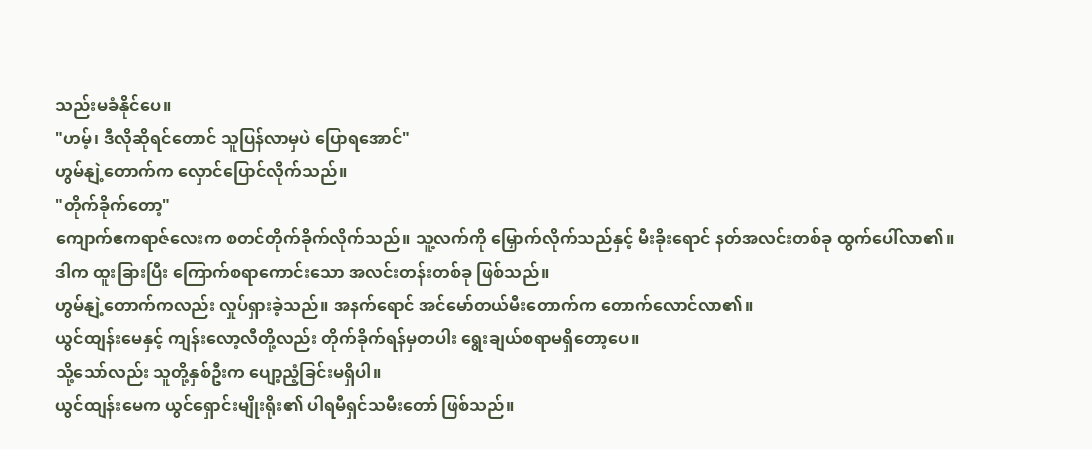သည်းမခံနိုင်ပေ။
"ဟမ့်၊ ဒီလိုဆိုရင်တောင် သူပြန်လာမှပဲ ပြောရအောင်"
ဟွမ်နျဲ့တောက်က လှောင်ပြောင်လိုက်သည်။
"တိုက်ခိုက်တော့"
ကျောက်ဧကရာဇ်လေးက စတင်တိုက်ခိုက်လိုက်သည်။ သူ့လက်ကို မြှောက်လိုက်သည်နှင့် မီးခိုးရောင် နတ်အလင်းတစ်ခု ထွက်ပေါ်လာ၏။
ဒါက ထူးခြားပြီး ကြောက်စရာကောင်းသော အလင်းတန်းတစ်ခု ဖြစ်သည်။
ဟွမ်နျဲ့တောက်ကလည်း လှုပ်ရှားခဲ့သည်။ အနက်ရောင် အင်မော်တယ်မီးတောက်က တောက်လောင်လာ၏။
ယွင်ထျန်းမေနှင့် ကျန်းလော့လီတို့လည်း တိုက်ခိုက်ရန်မှတပါး ရွေးချယ်စရာမရှိတော့ပေ။
သို့သော်လည်း သူတို့နှစ်ဦးက ပျော့ညံ့ခြင်းမရှိပါ။
ယွင်ထျန်းမေက ယွင်ရှောင်းမျိုးရိုး၏ ပါရမီရှင်သမီးတော် ဖြစ်သည်။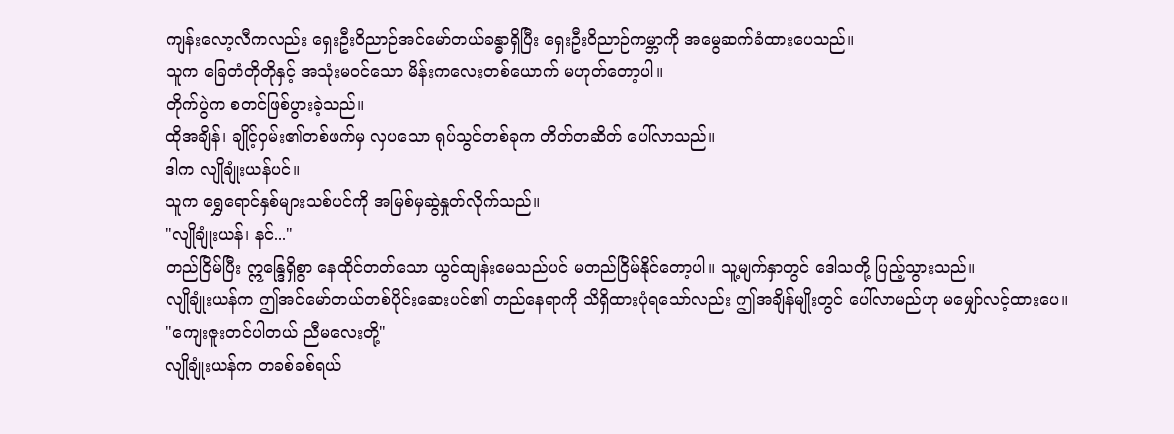ကျန်းလော့လီကလည်း ရှေးဦးဝိညာဉ်အင်မော်တယ်ခန္ဓာရှိပြီး ရှေးဦးဝိညာဉ်ကမ္ဘာကို အမွေဆက်ခံထားပေသည်။
သူက ခြေတံတိုတိုနှင့် အသုံးမဝင်သော မိန်းကလေးတစ်ယောက် မဟုတ်တော့ပါ။
တိုက်ပွဲက စတင်ဖြစ်ပွားခဲ့သည်။
ထိုအချိန်၊ ချိုင့်ဝှမ်း၏တစ်ဖက်မှ လှပသော ရုပ်သွင်တစ်ခုက တိတ်တဆိတ် ပေါ်လာသည်။
ဒါက လျိုချုံးယန်ပင်။
သူက ရွှေရောင်နှစ်များသစ်ပင်ကို အမြစ်မှဆွဲနှုတ်လိုက်သည်။
"လျိုချုံးယန်၊ နင်..."
တည်ငြိမ်ပြီး ဣန္ဒြေရှိစွာ နေထိုင်တတ်သော ယွင်ထျန်းမေသည်ပင် မတည်ငြိမ်နိုင်တော့ပါ။ သူ့မျက်နှာတွင် ဒေါသတို့ ပြည့်သွားသည်။
လျိုချုံးယန်က ဤအင်မော်တယ်တစ်ပိုင်းဆေးပင်၏ တည်နေရာကို သိရှိထားပုံရသော်လည်း ဤအချိန်မျိုးတွင် ပေါ်လာမည်ဟု မမျှော်လင့်ထားပေ။
"ကျေးဇူးတင်ပါတယ် ညီမလေးတို့"
လျိုချုံးယန်က တခစ်ခစ်ရယ်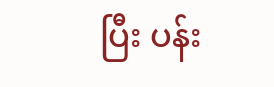ပြီး ပန်း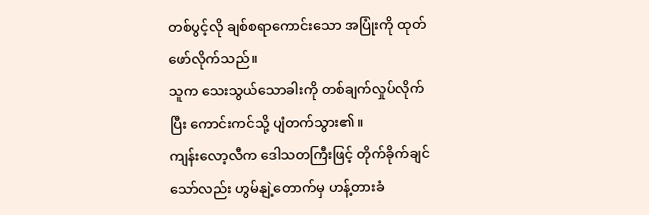တစ်ပွင့်လို ချစ်စရာကောင်းသော အပြုံးကို ထုတ်ဖော်လိုက်သည်။
သူက သေးသွယ်သောခါးကို တစ်ချက်လှုပ်လိုက်ပြီး ကောင်းကင်သို့ ပျံတက်သွား၏။
ကျန်းလော့လီက ဒေါသတကြီးဖြင့် တိုက်ခိုက်ချင်သော်လည်း ဟွမ်နျဲ့တောက်မှ ဟန့်တားခံ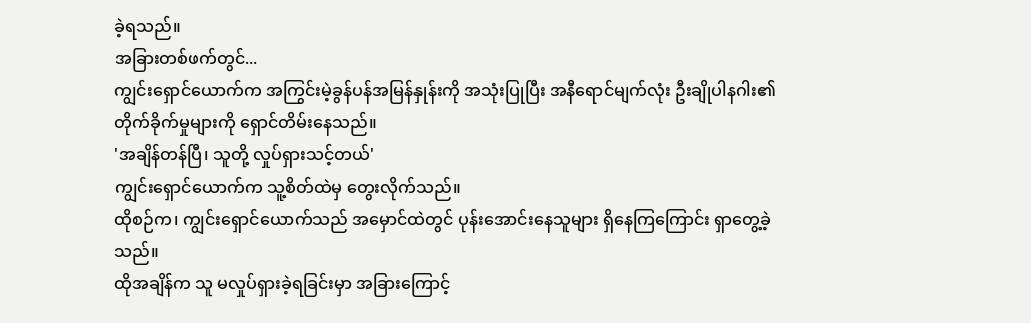ခဲ့ရသည်။
အခြားတစ်ဖက်တွင်...
ကျွင်းရှောင်ယောက်က အကြွင်းမဲ့ခွန်ပန်အမြန်နှုန်းကို အသုံးပြုပြီး အနီရောင်မျက်လုံး ဦးချိုပါနဂါး၏ တိုက်ခိုက်မှုများကို ရှောင်တိမ်းနေသည်။
'အချိန်တန်ပြီ၊ သူတို့ လှုပ်ရှားသင့်တယ်'
ကျွင်းရှောင်ယောက်က သူ့စိတ်ထဲမှ တွေးလိုက်သည်။
ထိုစဉ်က၊ ကျွင်းရှောင်ယောက်သည် အမှောင်ထဲတွင် ပုန်းအောင်းနေသူများ ရှိနေကြကြောင်း ရှာတွေ့ခဲ့သည်။
ထိုအချိန်က သူ မလှုပ်ရှားခဲ့ရခြင်းမှာ အခြားကြောင့်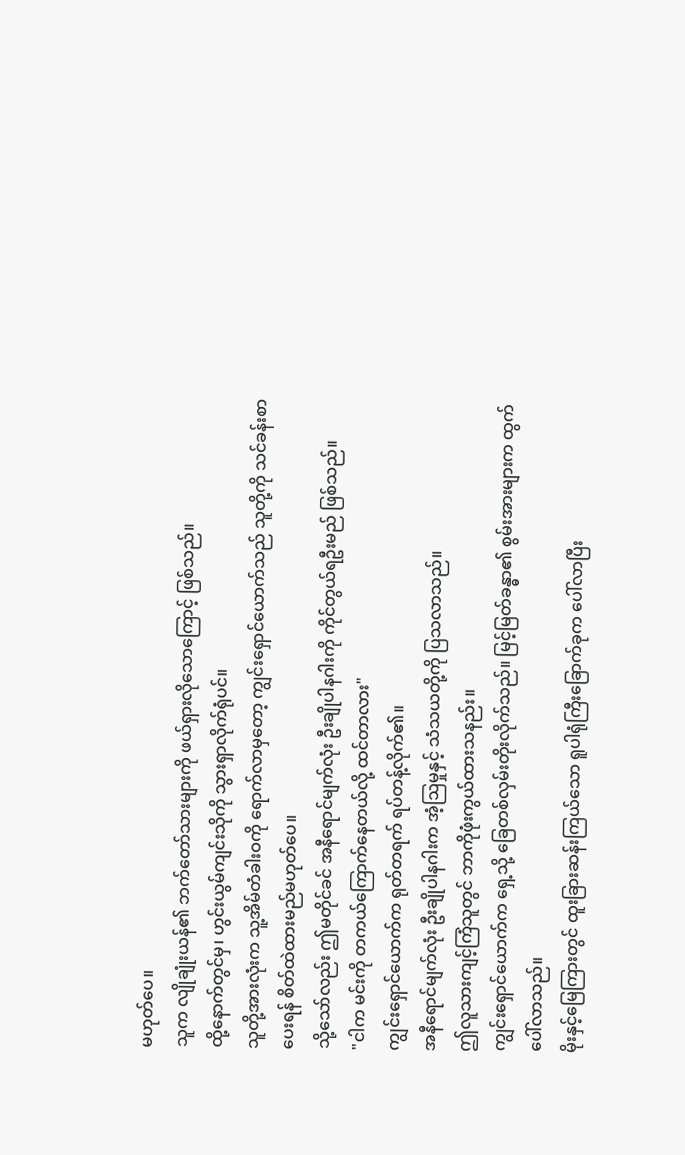မဟုတ်ပေ။
သူက လျိုချုံးယန်၏ ဘက်တော်သားများကို ဖယ်ရှားလိုသောကြောင့် ဖြစ်သည်။
ထို့နောက်တွင်မှ၊ ဟွင်းယွမ်ကျင်းသိုကို သွားရှာလိုက်ရုံပင်။
သူတို့အားလုံးက သူ့အိမ်တံခါးဝကို ရောက်လာမှတော့ ကျွင်းရှောင်ယောက်သည် သူတို့ကို သင်ခန်းစာပေးရန် စိတ်ထဲထားမည်မဟုတ်ပေ။
သို့သော်လည်း ဤမတိုင်ခင် အနီရောင်မျက်လုံး ဦးချိုပါနဂါးကို ကိုင်တွယ်ရဦးမည် ဖြစ်သည်။
"ငါက မင်းကို တကယ်ကြောက်နေတယ်လို့ ထင်တာလား"
ကျွင်းရှောင်ယောက်က ရုတ်တရက် ရပ်တန့်လိုက်၏။
အနီရောင်မျက်လုံး ဦးချိုပါနဂါးက အံ့ဩမှုနှင့် သံသယတို့ကို ပြသလာသည်။
ဤလူသားကျင့်ကြံသူတွင် ဘာကိုဖုံးကွယ်ထားသနည်း။
ကျွင်းရှောင်ယောက်က ရှေ့သို့ ခြေတစ်လှမ်းတိုးလိုက်သည်။ မြင့်မြတ်ခန္ဓာ၏ စွမ်းအားများက ထွက်ပေါ်လာသည်။
မိုးနှင့်မြေကြားတွင် ထူးခြားဆန်းကြယ်သော ရူပါရုံကြီးခြောက်ခုက ပေါ်လာပြီး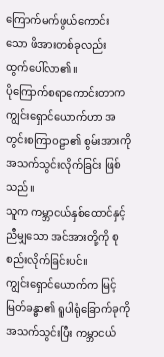ကြောက်မက်ဖွယ်ကောင်းသော ဖိအားတစ်ခုလည်း ထွက်ပေါ်လာ၏။
ပိုကြောက်စရာကောင်းတာက ကျွင်းရှောင်ယောက်ဟာ အတွင်းစကြာဝဠာ၏ စွမ်းအားကို အသက်သွင်းလိုက်ခြင်း ဖြစ်သည်။
သူက ကမ္ဘာငယ်နှစ်ထောင်နှင့် ညီမျှသော အင်အားတို့ကို စုစည်းလိုက်ခြင်းပင်။
ကျွင်းရှောင်ယောက်က မြင့်မြတ်ခန္ဓာ၏ ရူပါရုံခြောက်ခုကို အသက်သွင်းပြီး ကမ္ဘာငယ်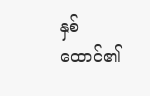နှစ်ထောင်၏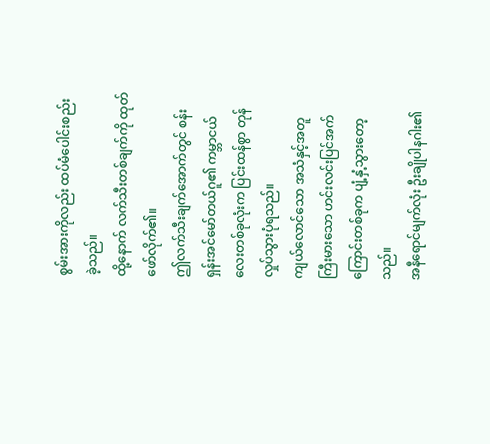စွမ်းအားကိုလည်း ထပ်မံပေါင်းစည်းခဲ့သည်။
ထို့နောက် လက်သီးတစ်ချက်ကို ထုတ်ဖော်လိုက်၏။
ဤလက်သီးချက်အောက်တွင် စန်းရှန်းအင်မော်တယ်ဂူ၏ ကမ္ဘာငယ်လေးတစ်ခုလုံးက ပြင်းထန်စွာ တုန်လှုပ်သွားပုံရသည်။
ကျယ်လောင်သော အသံနှင့်အတူ ကြီးမားသော ဟင်းလင်းပြင်အက်ကြောင်းတစ်ခုက ပျံ့နှံ့သွားတော့သည်။
အနီရောင်မျက်လုံး ဦးချိုပါနဂါး၏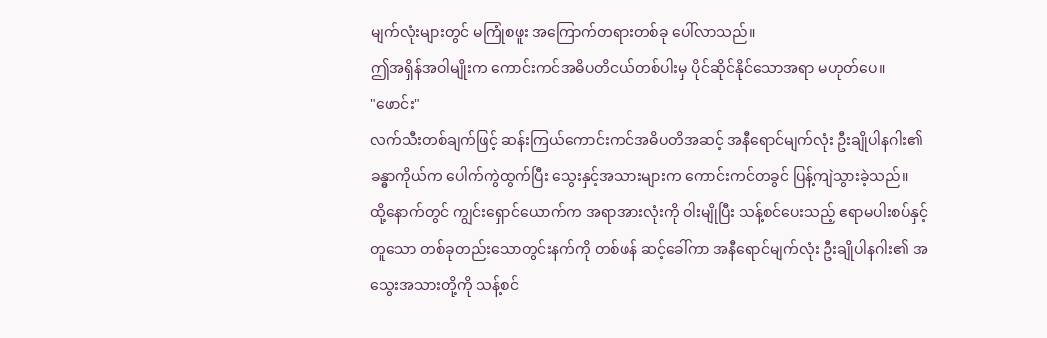မျက်လုံးများတွင် မကြုံစဖူး အကြောက်တရားတစ်ခု ပေါ်လာသည်။
ဤအရှိန်အဝါမျိုးက ကောင်းကင်အဓိပတိငယ်တစ်ပါးမှ ပိုင်ဆိုင်နိုင်သောအရာ မဟုတ်ပေ။
"ဖောင်း"
လက်သီးတစ်ချက်ဖြင့် ဆန်းကြယ်ကောင်းကင်အဓိပတိအဆင့် အနီရောင်မျက်လုံး ဦးချိုပါနဂါး၏ ခန္ဓာကိုယ်က ပေါက်ကွဲထွက်ပြီး သွေးနှင့်အသားများက ကောင်းကင်တခွင် ပြန့်ကျဲသွားခဲ့သည်။
ထို့နောက်တွင် ကျွင်းရှောင်ယောက်က အရာအားလုံးကို ဝါးမျိုပြီး သန့်စင်ပေးသည့် ဧရာမပါးစပ်နှင့်တူသော တစ်ခုတည်းသောတွင်းနက်ကို တစ်ဖန် ဆင့်ခေါ်ကာ အနီရောင်မျက်လုံး ဦးချိုပါနဂါး၏ အသွေးအသားတို့ကို သန့်စင်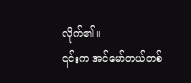လိုက်၏။
၎င်းက အင်မော်တယ်တစ်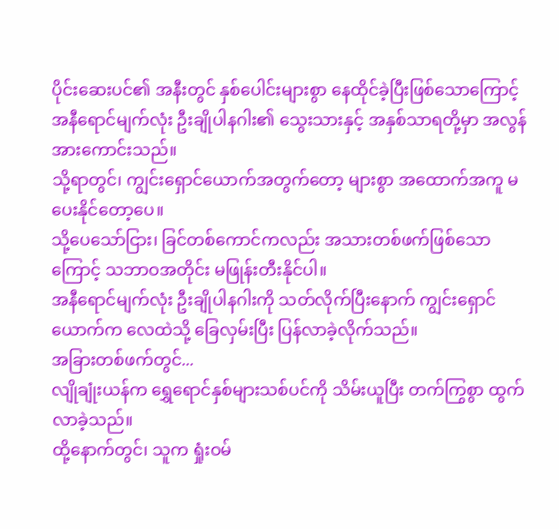ပိုင်းဆေးပင်၏ အနီးတွင် နှစ်ပေါင်းများစွာ နေထိုင်ခဲ့ပြီးဖြစ်သောကြောင့် အနီရောင်မျက်လုံး ဦးချိုပါနဂါး၏ သွေးသားနှင့် အနှစ်သာရတို့မှာ အလွန်အားကောင်းသည်။
သို့ရာတွင်၊ ကျွင်းရှောင်ယောက်အတွက်တော့ များစွာ အထောက်အကူ မပေးနိုင်တော့ပေ။
သို့ပေသော်ငြား၊ ခြင်တစ်ကောင်ကလည်း အသားတစ်ဖက်ဖြစ်သောကြောင့် သဘာဝအတိုင်း မဖြုန်းတီးနိုင်ပါ။
အနီရောင်မျက်လုံး ဦးချိုပါနဂါးကို သတ်လိုက်ပြီးနောက် ကျွင်းရှောင်ယောက်က လေထဲသို့ ခြေလှမ်းပြီး ပြန်လာခဲ့လိုက်သည်။
အခြားတစ်ဖက်တွင်...
လျိုချုံးယန်က ရွှေရောင်နှစ်များသစ်ပင်ကို သိမ်းယူပြီး တက်ကြွစွာ ထွက်လာခဲ့သည်။
ထို့နောက်တွင်၊ သူက ရှုံးဝမ်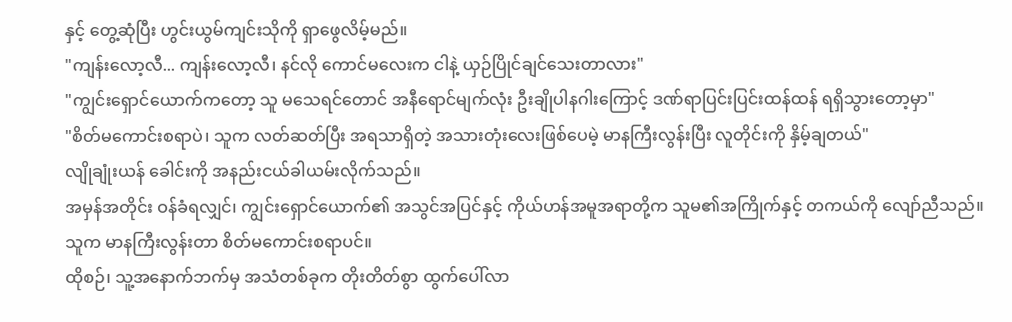နှင့် တွေ့ဆုံပြီး ဟွင်းယွမ်ကျင်းသိုကို ရှာဖွေလိမ့်မည်။
"ကျန်းလော့လီ... ကျန်းလော့လီ၊ နင်လို ကောင်မလေးက ငါနဲ့ ယှဉ်ပြိုင်ချင်သေးတာလား"
"ကျွင်းရှောင်ယောက်ကတော့ သူ မသေရင်တောင် အနီရောင်မျက်လုံး ဦးချိုပါနဂါးကြောင့် ဒဏ်ရာပြင်းပြင်းထန်ထန် ရရှိသွားတော့မှာ"
"စိတ်မကောင်းစရာပဲ၊ သူက လတ်ဆတ်ပြီး အရသာရှိတဲ့ အသားတုံးလေးဖြစ်ပေမဲ့ မာနကြီးလွန်းပြီး လူတိုင်းကို နှိမ့်ချတယ်"
လျိုချုံးယန် ခေါင်းကို အနည်းငယ်ခါယမ်းလိုက်သည်။
အမှန်အတိုင်း ဝန်ခံရလျှင်၊ ကျွင်းရှောင်ယောက်၏ အသွင်အပြင်နှင့် ကိုယ်ဟန်အမူအရာတို့က သူမ၏အကြိုက်နှင့် တကယ်ကို လျော်ညီသည်။
သူက မာနကြီးလွန်းတာ စိတ်မကောင်းစရာပင်။
ထိုစဉ်၊ သူ့အနောက်ဘက်မှ အသံတစ်ခုက တိုးတိတ်စွာ ထွက်ပေါ်လာ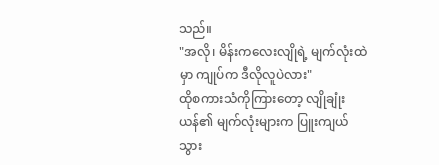သည်။
"အလို၊ မိန်းကလေးလျိုရဲ့ မျက်လုံးထဲမှာ ကျုပ်က ဒီလိုလူပဲလား"
ထိုစကားသံကိုကြားတော့ လျိုချုံးယန်၏ မျက်လုံးများက ပြူးကျယ်သွား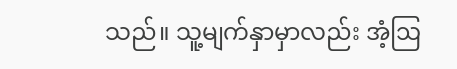သည်။ သူ့မျက်နှာမှာလည်း အံ့ဩ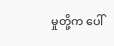မှုတို့က ပေါ်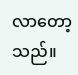လာတော့သည်။